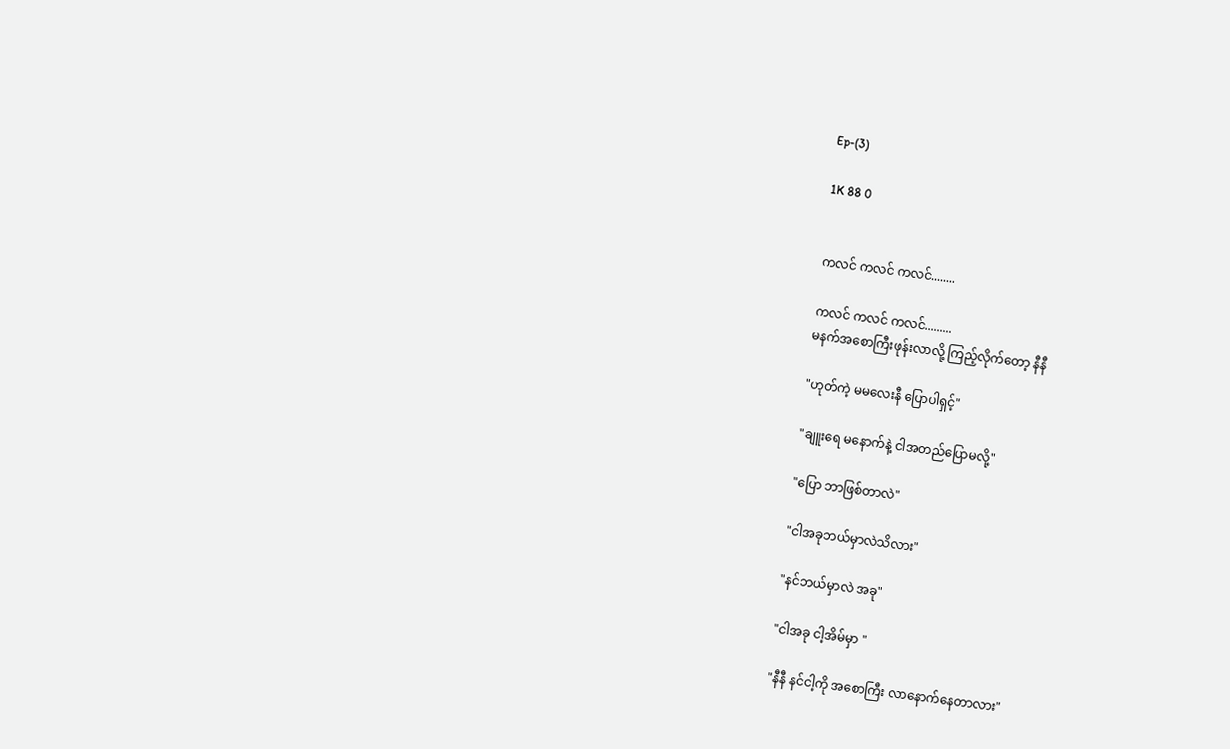Ep-(3)

1K 88 0


ကလင် ကလင် ကလင်........

ကလင် ကလင် ကလင်.........
မနက်အစောကြီးဖုန်းလာလို့ ကြည့်လိုက်တော့ နီနီ

"ဟုတ်ကဲ့ မမလေးနီ ပြောပါရှင့်"

"ချူးရေ မနောက်နဲ့ ငါအတည်ပြောမလို့"

"ပြော ဘာဖြစ်တာလဲ"

"ငါအခုဘယ်မှာလဲသိလား"

"နင်ဘယ်မှာလဲ အခု"

"ငါအခု ငါ့အိမ်မှာ "

"နီနီ နင်ငါ့ကို အစောကြီး လာနောက်နေတာလား"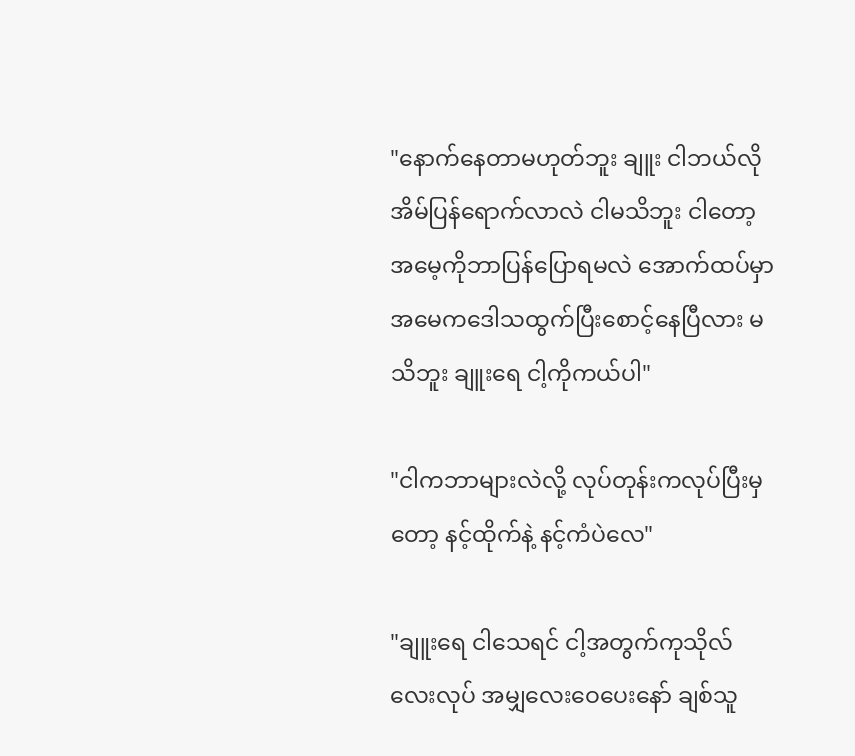"နောက်နေတာမဟုတ်ဘူး ချူး ငါဘယ်လိုအိမ်ပြန်ရောက်လာလဲ ငါမသိဘူး ငါတော့အမေ့ကိုဘာပြန်ပြောရမလဲ အောက်ထပ်မှာအမေကဒေါသ‌ထွက်ပြီးစောင့်နေပြီလား မသိဘူး ချူးရေ ငါ့ကိုကယ်ပါ"

"ငါကဘာများလဲလို့ လုပ်တုန်းကလုပ်ပြီးမှတော့ နင့်ထိုက်နဲ့ နင့်ကံပဲလေ"

"ချူးရေ ငါသေရင် ငါ့အတွက်ကုသိုလ်လေးလုပ် အမျှလေးဝေပေးနော် ချစ်သူ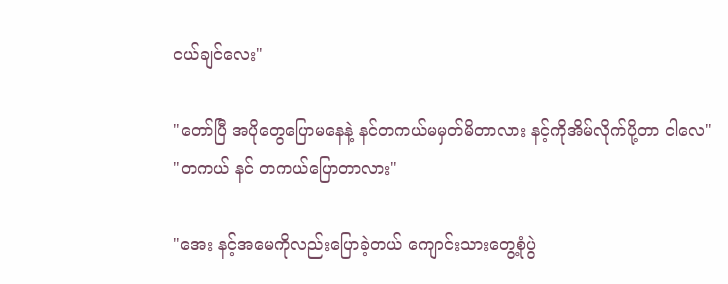ငယ်ချင်လေး"

"တော်ပြီ အပိုတွေပြောမနေနဲ့ နင်တကယ်မမှတ်မိတာလား နင့်ကိုအိမ်လိုက်ပို့တာ ငါလေ"
"တကယ် နင် တကယ်ပြောတာလား"

"အေး နင့်အမေကိုလည်းပြောခဲ့တယ် ကျောင်းသားတွေ့စုံပွဲ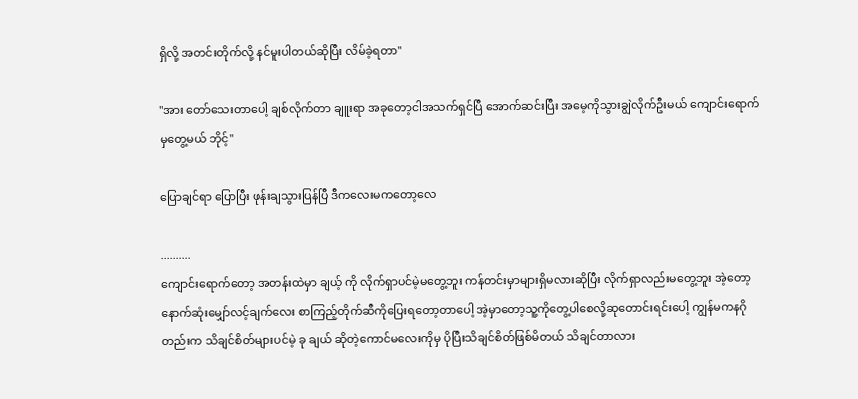ရှိလို့ အတင်းတိုက်လို့ နင်မူးပါတယ်ဆိုပြီး လိမ်ခဲ့ရတာ"

"အား တော်သေးတာပေါ့ ချစ်လိုက်တာ ချူးရာ အခုတော့ငါအသက်ရှင်ပြီ အောက်ဆင်းပြီး အမေ့ကိုသွားချွဲလိုက်ဦးမယ် ကျောင်းရောက်မှတွေ့မယ် ဘိုင့်"

ပြောချင်ရာ ပြောပြီး ဖုန်းချသွားပြန်ပြီ ဒီကလေးမကတော့လေ

..........
ကျောင်းရောက်တော့ အတန်းထဲမှာ ချယ့် ကို လိုက်ရှာပင်မဲ့မတွေ့ဘူး ကန်တင်းမှာများရှိမလားဆိုပြီး လိုက်ရှာလည်းမတွေ့ဘူး အဲ့တော့ နောက်ဆုံးမျှော်လင့်ချက်လေး စာကြည့်တိုက်ဆီကိုပြေးရတော့တာပေါ့ အဲ့မှာတော့သူ့ကိုတွေ့ပါစေလို့ဆုတောင်းရင်းပေါ့ ကျွန်မ‌ကနဂိုတည်းက သိချင်စိတ်များပင်မဲ့ ခု ချယ် ဆိုတဲ့ကောင်မလေးကိုမှ ပိုပြီးသိချင်စိတ်ဖြစ်မိတယ် သိချင်တာလား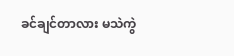ခင်ချင်တာလား မသဲကွဲ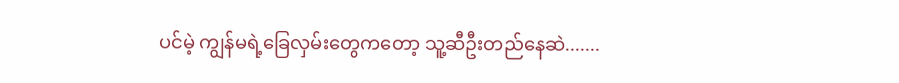ပင်မဲ့ ကျွန်မရဲ့‌ခြေလှမ်းတွေကတော့ သူ့ဆီဦးတည်နေဆဲ.......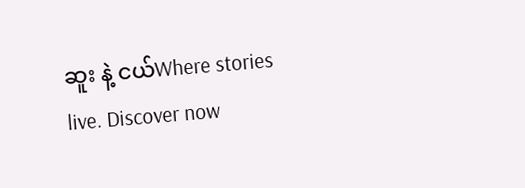ဆူး နဲ့ ငယ်Where stories live. Discover now